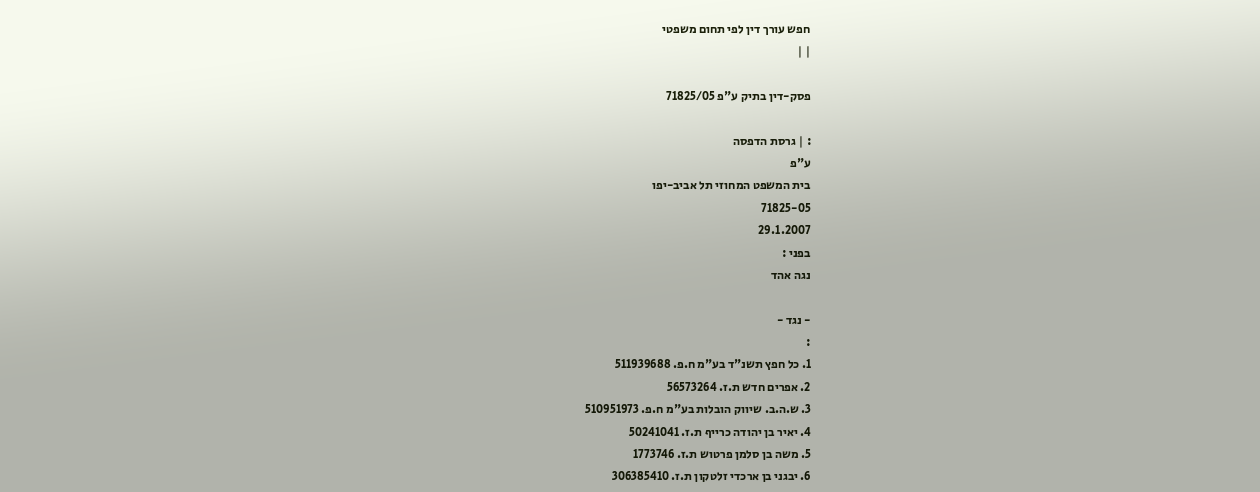חפש עורך דין לפי תחום משפטי
| |

פסק-דין בתיק ע"פ 71825/05

: | גרסת הדפסה
ע"פ
בית המשפט המחוזי תל אביב-יפו
71825-05
29.1.2007
בפני :
נגה אהד

- נגד -
:
1. כל חפץ תשנ"ד בע"מ ח.פ. 511939688
2. אפרים חדש ת.ז. 56573264
3. ש.ה.ב. שיווק הובלות בע"מ ח.פ. 510951973
4. יאיר בן יהודה כרייף ת.ז. 50241041
5. משה בן סלמן פרטוש ת.ז. 1773746
6. יבגני בן ארכדי זלטקון ת.ז. 306385410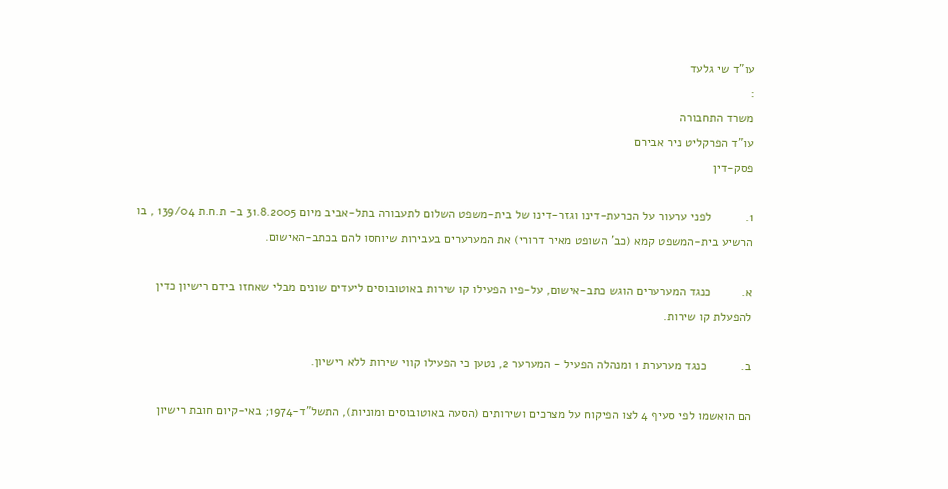עו"ד שי גלעד
:
משרד התחבורה
עו"ד הפרקליט ניר אבירם
פסק-דין

1.          לפני ערעור על הכרעת-דינו וגזר-דינו של בית-משפט השלום לתעבורה בתל-אביב מיום 31.8.2005 ב- ת.ח.ת 139/04 , בו הרשיע בית-המשפט קמא (כב' השופט מאיר דרורי) את המערערים בעבירות שיוחסו להם בכתב-האישום.

א.         כנגד המערערים הוגש כתב-אישום, על-פיו הפעילו קו שירות באוטובוסים ליעדים שונים מבלי שאחזו בידם רישיון כדין להפעלת קו שירות.

ב.          כנגד מערערת 1 ומנהלה הפעיל - המערער 2, נטען כי הפעילו קווי שירות ללא רישיון.

הם הואשמו לפי סעיף 4 לצו הפיקוח על מצרכים ושירותים (הסעה באוטובוסים ומוניות), התשל"ד-1974; באי-קיום חובת רישיון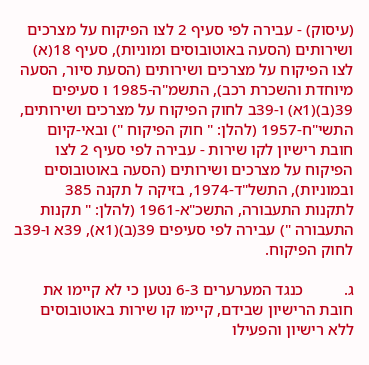(עיסוק) - עבירה לפי סעיף 2 לצו הפיקוח על מצרכים ושירותים (הסעה באוטובוסים ומוניות), סעיף 18(א) לצו הפיקוח על מצרכים ושירותים (הסעת סיור, הסעה מיוחדת והשכרת רכב), התשמ"ה-1985 ו סעיפים 39(ב)(1א) ו-39ב לחוק הפיקוח על מצרכים ושירותים, התשי"ח-1957 (להלן: " חוק הפיקוח ") ובאי-קיום חובת רישיון לקו שירות - עבירה לפי סעיף 2 לצו הפיקוח על מצרכים ושירותים (הסעה באוטובוסים ובמוניות), התשל"ד-1974, בזיקה ל תקנה 385 לתקנות התעבורה, התשכ"א-1961 (להלן: " תקנות התעבורה ") עבירה לפי סעיפים 39(ב)(1א), 39א ו-39ב לחוק הפיקוח.

ג.          כנגד המערערים 6-3 נטען כי לא קיימו את חובת הרישיון שבידם, קיימו קו שירות באוטובוסים ללא רישיון והפעילו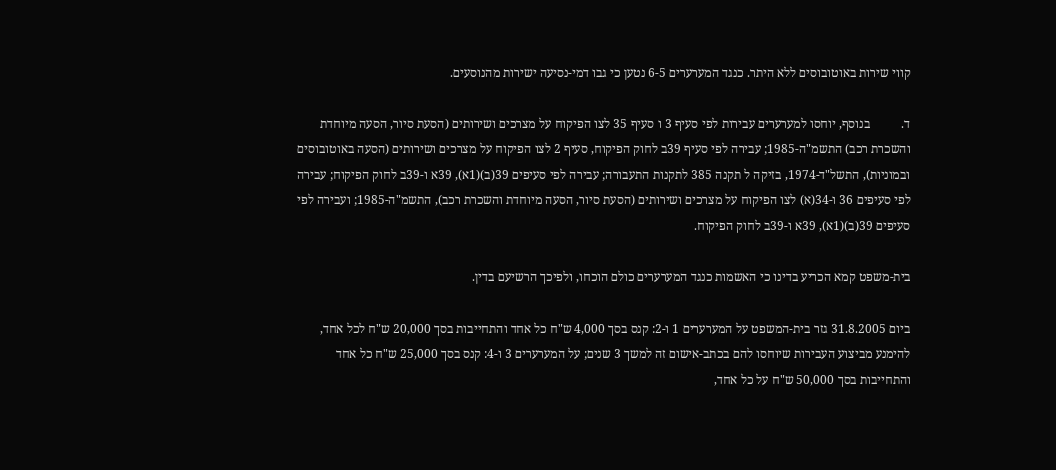קווי שירות באוטובוסים ללא היתר. כנגד המערערים 6-5 נטען כי גבו דמי-נסיעה ישירות מהנוסעים.

ד.          בנוסף, יוחסו למערערים עבירות לפי סעיף 3 ו סעיף 35 לצו הפיקוח על מצרכים ושירותים (הסעת סיור, הסעה מיוחדת והשכרת רכב) התשמ"ה-1985; עבירה לפי סעיף 39ב לחוק הפיקוח, סעיף 2 לצו הפיקוח על מצרכים ושירותים (הסעה באוטובוסים ובמוניות), התשל"ד-1974, בזיקה ל תקנה 385 לתקנות התעבורה; עבירה לפי סעיפים 39(ב)(1א), 39א ו-39ב לחוק הפיקוח; עבירה לפי סעיפים 36 ו-34(א) לצו הפיקוח על מצרכים ושירותים (הסעת סיור, הסעה מיוחדת והשכרת רכב), התשמ"ה-1985; ועבירה לפי סעיפים 39(ב)(1א), 39א ו-39ב לחוק הפיקוח.

בית-משפט קמא הכריע בדינו כי האשמות כנגד המערערים כולם הוכחו, ולפיכך הרשיעם בדין.

ביום 31.8.2005 גזר בית-המשפט על המערערים 1 ו-2: קנס בסך 4,000 ש"ח כל אחד והתחייבות בסך 20,000 ש"ח לכל אחד, להימנע מביצוע העבירות שיוחסו להם בכתב-אישום זה למשך 3 שנים; על המערערים 3 ו-4: קנס בסך 25,000 ש"ח כל אחד והתחייבות בסך 50,000 ש"ח על כל אחד,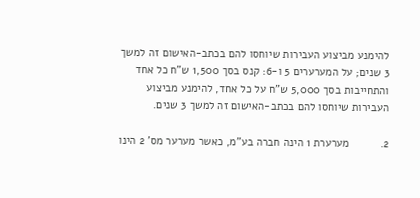להימנע מביצוע העבירות שיוחסו להם בכתב-האישום זה למשך 3 שנים; על המערערים 5 ו-6: קנס בסך 1,500 ש"ח כל אחד והתחייבות בסך 5,000 ש"ח על כל אחד, להימנע מביצוע העבירות שיוחסו להם בכתב-האישום זה למשך 3 שנים.

2.          מערערת 1 הינה חברה בע"מ, כאשר מערער מס' 2 הינו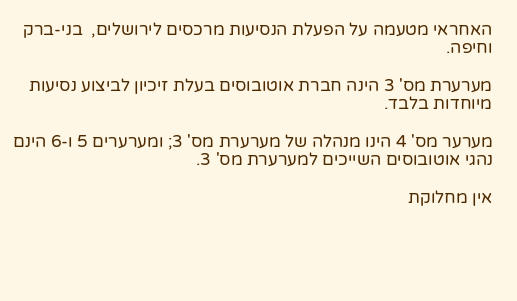האחראי מטעמה על הפעלת הנסיעות מרכסים לירושלים,  בני-ברק וחיפה.

מערערת מס' 3 הינה חברת אוטובוסים בעלת זיכיון לביצוע נסיעות מיוחדות בלבד.

מערער מס' 4 הינו מנהלה של מערערת מס' 3; ומערערים 5 ו-6 הינם נהגי אוטובוסים השייכים למערערת מס' 3.

אין מחלוקת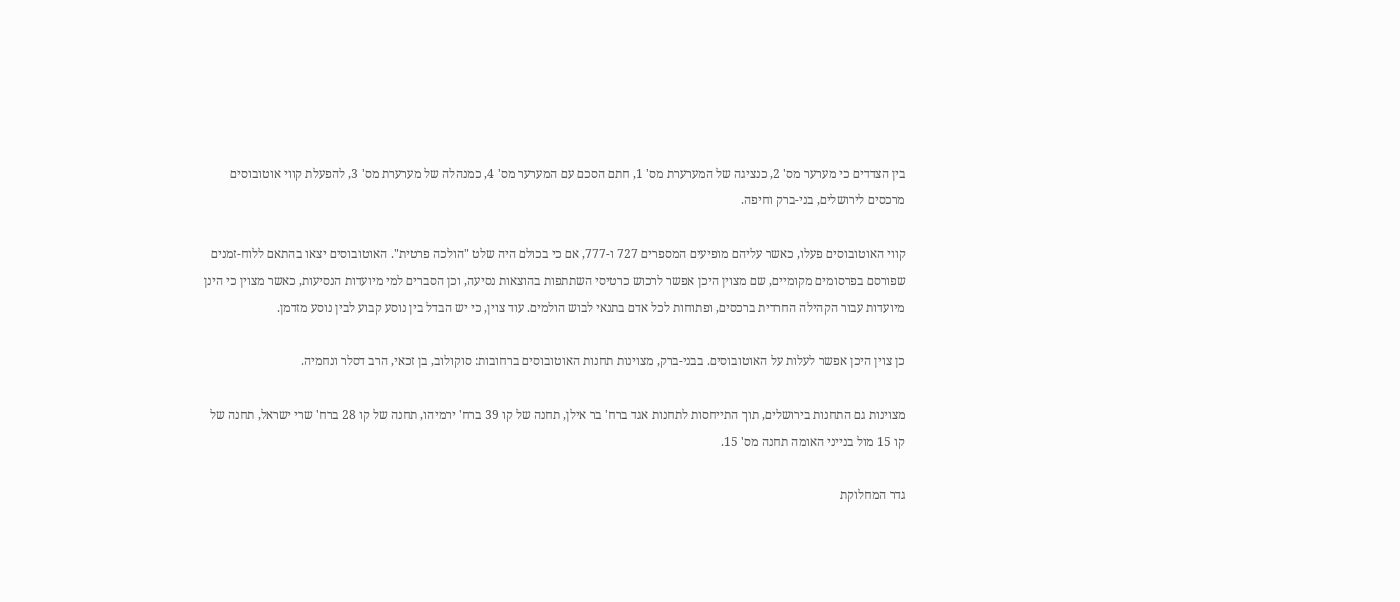בין הצדדים כי מערער מס' 2, כנציגה של המערערת מס' 1, חתם הסכם עם המערער מס' 4, כמנהלה של מערערת מס' 3, להפעלת קווי אוטובוסים מרכסים לירושלים, בני-ברק וחיפה.

קווי האוטובוסים פעלו, כאשר עליהם מופיעים המספרים 727 ו-777, אם כי בכולם היה שלט "הולכה פרטית". האוטובוסים יצאו בהתאם ללוח-זמנים שפורסם בפרסומים מקומיים, שם מצוין היכן אפשר לרכוש כרטיסי השתתפות בהוצאות נסיעה, וכן הסברים למי מיועדות הנסיעות, כאשר מצוין כי הינן מיועדות עבור הקהילה החרדית ברכסים, ופתוחות לכל אדם בתנאי לבוש הולמים. עוד צוין, כי יש הבדל בין נוסע קבוע לבין נוסע מזדמן.

כן צוין היכן אפשר לעלות על האוטובוסים. בבני-ברק, מצוינות תחנות האוטובוסים ברחובות: סוקולוב, בן זכאי, הרב דסלר ונחמיה.

מצוינות גם התחנות בירושלים, תוך התייחסות לתחנות אגד ברח' בר אילן, תחנה של קו 39 ברח' ירמיהו, תחנה של קו 28 ברח' שרי ישראל, תחנה של קו 15 מול בנייני האומה תחנה מס' 15.

גדר המחלוקת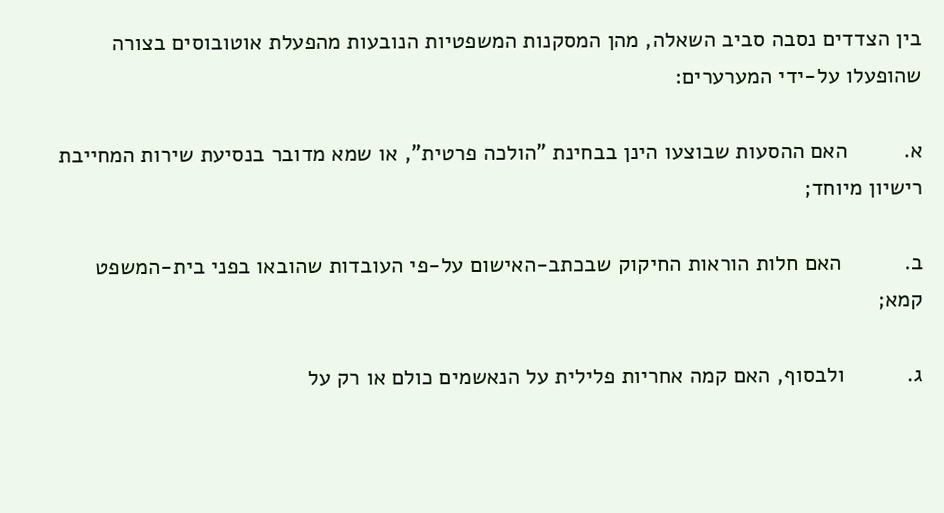בין הצדדים נסבה סביב השאלה, מהן המסקנות המשפטיות הנובעות מהפעלת אוטובוסים בצורה שהופעלו על-ידי המערערים:

א.         האם ההסעות שבוצעו הינן בבחינת "הולכה פרטית", או שמא מדובר בנסיעת שירות המחייבת רישיון מיוחד;

ב.          האם חלות הוראות החיקוק שבכתב-האישום על-פי העובדות שהובאו בפני בית-המשפט קמא;

ג.          ולבסוף, האם קמה אחריות פלילית על הנאשמים כולם או רק על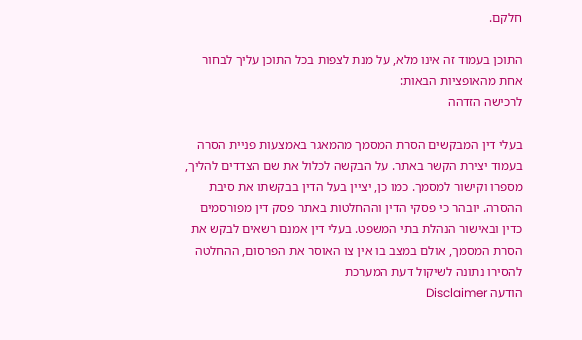חלקם.

התוכן בעמוד זה אינו מלא, על מנת לצפות בכל התוכן עליך לבחור אחת מהאופציות הבאות:
לרכישה הזדהה

בעלי דין המבקשים הסרת המסמך מהמאגר באמצעות פניית הסרה בעמוד יצירת הקשר באתר. על הבקשה לכלול את שם הצדדים להליך, מספרו וקישור למסמך. כמו כן, יציין בעל הדין בבקשתו את סיבת ההסרה. יובהר כי פסקי הדין וההחלטות באתר פסק דין מפורסמים כדין ובאישור הנהלת בתי המשפט. בעלי דין אמנם רשאים לבקש את הסרת המסמך, אולם במצב בו אין צו האוסר את הפרסום, ההחלטה להסירו נתונה לשיקול דעת המערכת
הודעה Disclaimer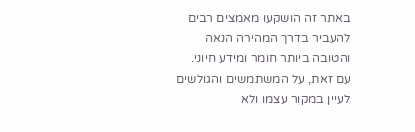באתר זה הושקעו מאמצים רבים להעביר בדרך המהירה הנאה והטובה ביותר חומר ומידע חיוני. עם זאת, על המשתמשים והגולשים לעיין במקור עצמו ולא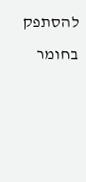להסתפק בחומר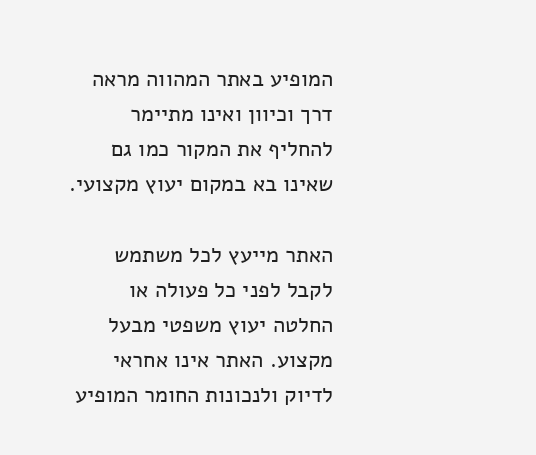המופיע באתר המהווה מראה דרך וכיוון ואינו מתיימר להחליף את המקור כמו גם שאינו בא במקום יעוץ מקצועי.

האתר מייעץ לכל משתמש לקבל לפני כל פעולה או החלטה יעוץ משפטי מבעל מקצוע. האתר אינו אחראי לדיוק ולנכונות החומר המופיע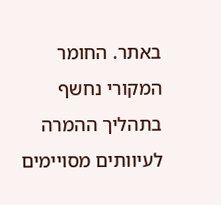באתר. החומר המקורי נחשף בתהליך ההמרה לעיוותים מסויימים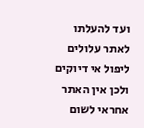ועד להעלתו לאתר עלולים ליפול אי דיוקים ולכן אין האתר אחראי לשום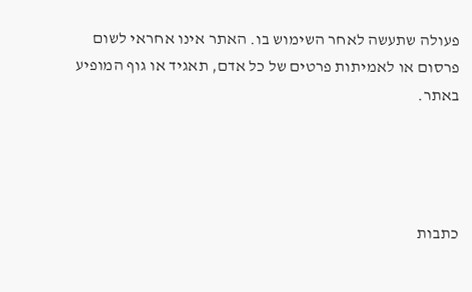פעולה שתעשה לאחר השימוש בו. האתר אינו אחראי לשום פרסום או לאמיתות פרטים של כל אדם, תאגיד או גוף המופיע באתר.




כתבות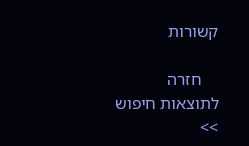קשורות

    חזרה לתוצאות חיפוש >>